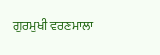ਗੁਰਮੁਖੀ ਵਰਣਮਾਲਾ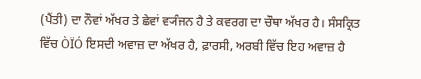(ਪੈਂਤੀ) ਦਾ ਨੌਵਾਂ ਅੱਖਰ ਤੇ ਛੇਵਾਂ ਵ੍ਯੰਜਨ ਹੈ ਤੇ ਕਵਰਗ ਦਾ ਚੌਥਾ ਅੱਖਰ ਹੈ। ਸੰਸਕ੍ਰਿਤ ਵਿੱਚ ÒÏÓ ਇਸਦੀ ਅਵਾਜ਼ ਦਾ ਅੱਖਰ ਹੈ, ਫ਼ਾਰਸੀ, ਅਰਬੀ ਵਿੱਚ ਇਹ ਅਵਾਜ਼ ਹੈ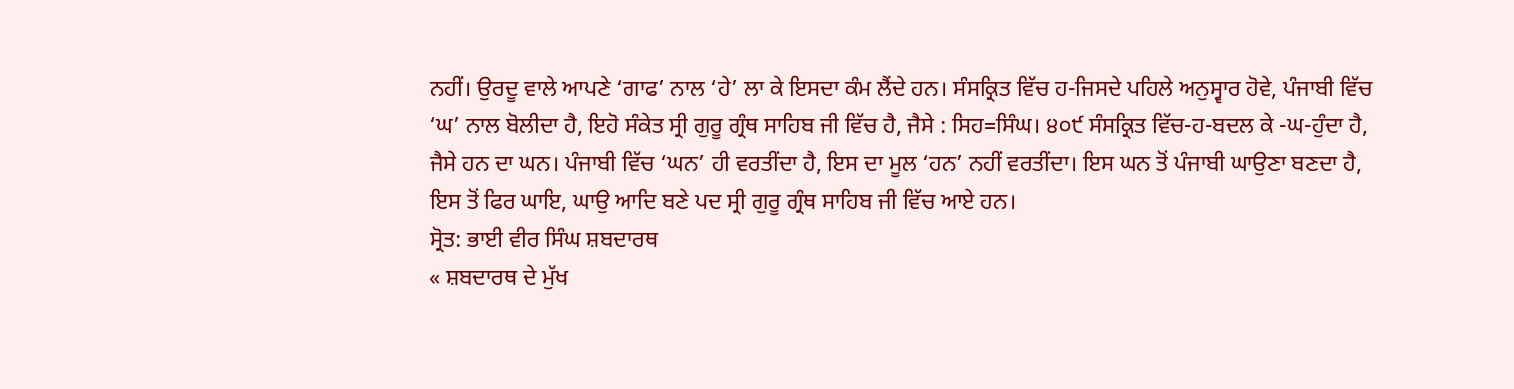ਨਹੀਂ। ਉਰਦੂ ਵਾਲੇ ਆਪਣੇ ‘ਗਾਫ’ ਨਾਲ ‘ਹੇ’ ਲਾ ਕੇ ਇਸਦਾ ਕੰਮ ਲੈਂਦੇ ਹਨ। ਸੰਸਕ੍ਰਿਤ ਵਿੱਚ ਹ-ਜਿਸਦੇ ਪਹਿਲੇ ਅਨੁਸ੍ਵਾਰ ਹੋਵੇ, ਪੰਜਾਬੀ ਵਿੱਚ ‘ਘ’ ਨਾਲ ਬੋਲੀਦਾ ਹੈ, ਇਹੋ ਸੰਕੇਤ ਸ੍ਰੀ ਗੁਰੂ ਗ੍ਰੰਥ ਸਾਹਿਬ ਜੀ ਵਿੱਚ ਹੈ, ਜੈਸੇ : ਸਿਹ=ਸਿੰਘ। ੪੦੯ ਸੰਸਕ੍ਰਿਤ ਵਿੱਚ-ਹ-ਬਦਲ ਕੇ -ਘ-ਹੁੰਦਾ ਹੈ, ਜੈਸੇ ਹਨ ਦਾ ਘਨ। ਪੰਜਾਬੀ ਵਿੱਚ ‘ਘਨ’ ਹੀ ਵਰਤੀਂਦਾ ਹੈ, ਇਸ ਦਾ ਮੂਲ ‘ਹਨ’ ਨਹੀਂ ਵਰਤੀਂਦਾ। ਇਸ ਘਨ ਤੋਂ ਪੰਜਾਬੀ ਘਾਉਣਾ ਬਣਦਾ ਹੈ, ਇਸ ਤੋਂ ਫਿਰ ਘਾਇ, ਘਾਉ ਆਦਿ ਬਣੇ ਪਦ ਸ੍ਰੀ ਗੁਰੂ ਗ੍ਰੰਥ ਸਾਹਿਬ ਜੀ ਵਿੱਚ ਆਏ ਹਨ।
ਸ੍ਰੋਤ: ਭਾਈ ਵੀਰ ਸਿੰਘ ਸ਼ਬਦਾਰਥ
« ਸ਼ਬਦਾਰਥ ਦੇ ਮੁੱਖ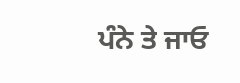ਪੰਨੇ ਤੇ ਜਾਓ